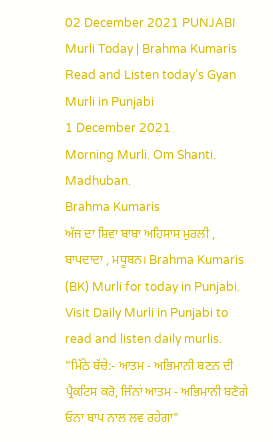02 December 2021 PUNJABI Murli Today | Brahma Kumaris
Read and Listen today’s Gyan Murli in Punjabi
1 December 2021
Morning Murli. Om Shanti. Madhuban.
Brahma Kumaris
ਅੱਜ ਦਾ ਸ਼ਿਵਾ ਬਾਬਾ ਅਹਿਸਾਸ ਮੁਰਲੀ , ਬਾਪਦਾਦਾ , ਮਧੂਬਨ। Brahma Kumaris (BK) Murli for today in Punjabi. Visit Daily Murli in Punjabi to read and listen daily murlis.
"ਮਿੱਠੇ ਬੱਚੇ:- ਆਤਮ - ਅਭਿਮਾਨੀ ਬਣਨ ਦੀ ਪ੍ਰੈਕਟਿਸ ਕਰੋ, ਜਿੰਨਾਂ ਆਤਮ - ਅਭਿਮਾਨੀ ਬਣੋਗੇ ਓਨਾ ਬਾਪ ਨਾਲ ਲਵ ਰਹੇਗਾ"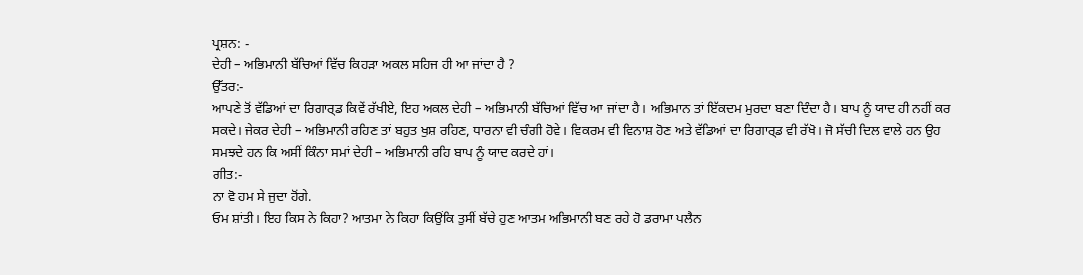ਪ੍ਰਸ਼ਨ: -
ਦੇਹੀ – ਅਭਿਮਾਨੀ ਬੱਚਿਆਂ ਵਿੱਚ ਕਿਹੜਾ ਅਕਲ ਸਹਿਜ ਹੀ ਆ ਜਾਂਦਾ ਹੈ ?
ਉੱਤਰ:-
ਆਪਣੇ ਤੋਂ ਵੱਡਿਆਂ ਦਾ ਰਿਗਾਰ੍ਡ ਕਿਵੇਂ ਰੱਖੀਏ, ਇਹ ਅਕਲ ਦੇਹੀ – ਅਭਿਮਾਨੀ ਬੱਚਿਆਂ ਵਿੱਚ ਆ ਜਾਂਦਾ ਹੈ। ਅਭਿਮਾਨ ਤਾਂ ਇੱਕਦਮ ਮੁਰਦਾ ਬਣਾ ਦਿੰਦਾ ਹੈ। ਬਾਪ ਨੂੰ ਯਾਦ ਹੀ ਨਹੀਂ ਕਰ ਸਕਦੇ। ਜੇਕਰ ਦੇਹੀ – ਅਭਿਮਾਨੀ ਰਹਿਣ ਤਾਂ ਬਹੁਤ ਖੁਸ਼ ਰਹਿਣ, ਧਾਰਨਾ ਵੀ ਚੰਗੀ ਹੋਵੇ। ਵਿਕਰਮ ਵੀ ਵਿਨਾਸ਼ ਹੋਣ ਅਤੇ ਵੱਡਿਆਂ ਦਾ ਰਿਗਾਰ੍ਡ ਵੀ ਰੱਖੋ। ਜੋ ਸੱਚੀ ਦਿਲ ਵਾਲੇ ਹਨ ਉਹ ਸਮਝਦੇ ਹਨ ਕਿ ਅਸੀਂ ਕਿੰਨਾ ਸਮਾਂ ਦੇਹੀ – ਅਭਿਮਾਨੀ ਰਹਿ ਬਾਪ ਨੂੰ ਯਾਦ ਕਰਦੇ ਹਾਂ।
ਗੀਤ:-
ਨਾ ਵੋ ਹਮ ਸੇ ਜੁਦਾ ਹੋਂਗੇ.
ਓਮ ਸ਼ਾਂਤੀ। ਇਹ ਕਿਸ ਨੇ ਕਿਹਾ? ਆਤਮਾ ਨੇ ਕਿਹਾ ਕਿਉਂਕਿ ਤੁਸੀਂ ਬੱਚੇ ਹੁਣ ਆਤਮ ਅਭਿਮਾਨੀ ਬਣ ਰਹੇ ਹੋ ਡਰਾਮਾ ਪਲੈਨ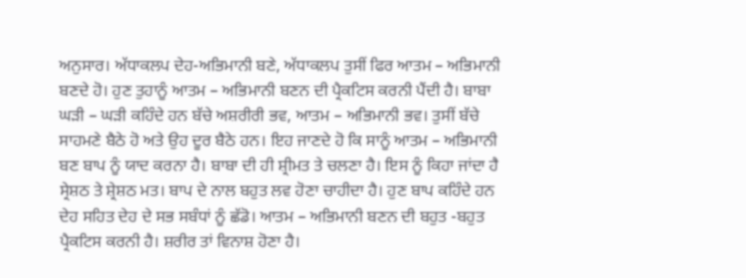ਅਨੁਸਾਰ। ਅੱਧਾਕਲਪ ਦੇਹ-ਅਭਿਮਾਨੀ ਬਣੇ, ਅੱਧਾਕਲਪ ਤੁਸੀਂ ਫਿਰ ਆਤਮ – ਅਭਿਮਾਨੀ ਬਣਦੇ ਹੋ। ਹੁਣ ਤੁਹਾਨੂੰ ਆਤਮ – ਅਭਿਮਾਨੀ ਬਣਨ ਦੀ ਪ੍ਰੈਕਟਿਸ ਕਰਨੀ ਪੈਂਦੀ ਹੈ। ਬਾਬਾ ਘੜੀ – ਘੜੀ ਕਹਿੰਦੇ ਹਨ ਬੱਚੇ ਅਸ਼ਰੀਰੀ ਭਵ, ਆਤਮ – ਅਭਿਮਾਨੀ ਭਵ। ਤੁਸੀਂ ਬੱਚੇ ਸਾਹਮਣੇ ਬੈਠੇ ਹੋ ਅਤੇ ਉਹ ਦੂਰ ਬੈਠੇ ਹਨ। ਇਹ ਜਾਣਦੇ ਹੋ ਕਿ ਸਾਨੂੰ ਆਤਮ – ਅਭਿਮਾਨੀ ਬਣ ਬਾਪ ਨੂੰ ਯਾਦ ਕਰਨਾ ਹੈ। ਬਾਬਾ ਦੀ ਹੀ ਸ਼੍ਰੀਮਤ ਤੇ ਚਲਣਾ ਹੈ। ਇਸ ਨੂੰ ਕਿਹਾ ਜਾਂਦਾ ਹੈ ਸ੍ਰੇਸ਼ਠ ਤੇ ਸ਼੍ਰੇਸ਼ਠ ਮਤ। ਬਾਪ ਦੇ ਨਾਲ ਬਹੁਤ ਲਵ ਹੋਣਾ ਚਾਹੀਦਾ ਹੈ। ਹੁਣ ਬਾਪ ਕਹਿੰਦੇ ਹਨ ਦੇਹ ਸਹਿਤ ਦੇਹ ਦੇ ਸਭ ਸਬੰਧਾਂ ਨੂੰ ਛੱਡੋ। ਆਤਮ – ਅਭਿਮਾਨੀ ਬਣਨ ਦੀ ਬਹੁਤ -ਬਹੁਤ ਪ੍ਰੈਕਟਿਸ ਕਰਨੀ ਹੈ। ਸ਼ਰੀਰ ਤਾਂ ਵਿਨਾਸ਼ ਹੋਣਾ ਹੈ।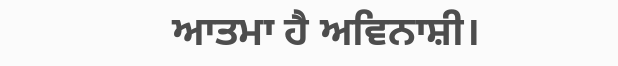ਆਤਮਾ ਹੈ ਅਵਿਨਾਸ਼ੀ।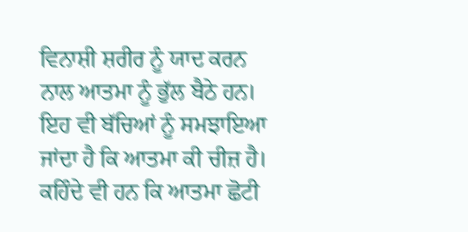ਵਿਨਾਸ਼ੀ ਸ਼ਰੀਰ ਨੂੰ ਯਾਦ ਕਰਨ ਨਾਲ ਆਤਮਾ ਨੂੰ ਭੁੱਲ ਬੈਠੇ ਹਨ। ਇਹ ਵੀ ਬੱਚਿਆਂ ਨੂੰ ਸਮਝਾਇਆ ਜਾਂਦਾ ਹੈ ਕਿ ਆਤਮਾ ਕੀ ਚੀਜ਼ ਹੈ। ਕਹਿੰਦੇ ਵੀ ਹਨ ਕਿ ਆਤਮਾ ਛੋਟੀ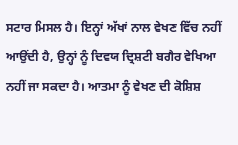ਸਟਾਰ ਮਿਸਲ ਹੈ। ਇਨ੍ਹਾਂ ਅੱਖਾਂ ਨਾਲ ਵੇਖਣ ਵਿੱਚ ਨਹੀਂ ਆਉਂਦੀ ਹੈ, ਉਨ੍ਹਾਂ ਨੂੰ ਦਿਵਯ ਦ੍ਰਿਸ਼ਟੀ ਬਗੈਰ ਵੇਖਿਆ ਨਹੀਂ ਜਾ ਸਕਦਾ ਹੈ। ਆਤਮਾ ਨੂੰ ਵੇਖਣ ਦੀ ਕੋਸ਼ਿਸ਼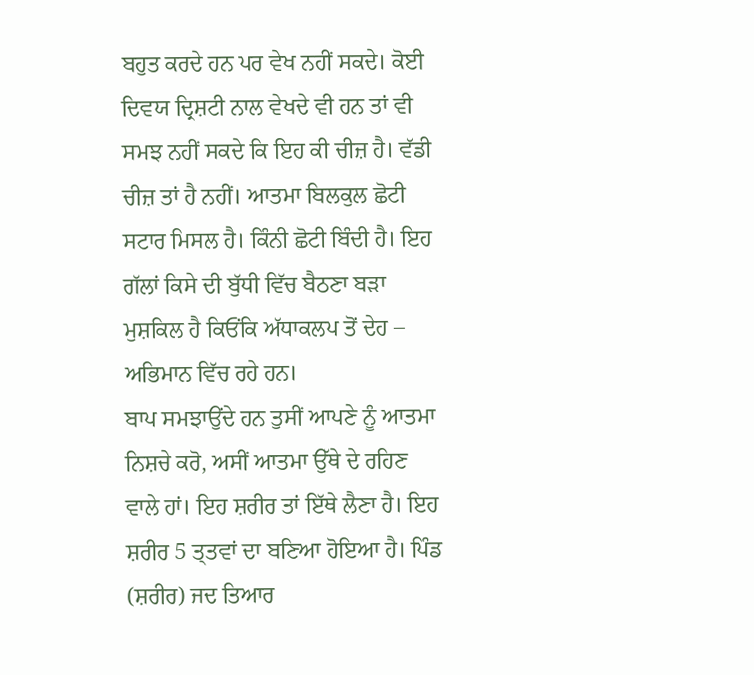ਬਹੁਤ ਕਰਦੇ ਹਨ ਪਰ ਵੇਖ ਨਹੀਂ ਸਕਦੇ। ਕੋਈ ਦਿਵਯ ਦ੍ਰਿਸ਼ਟੀ ਨਾਲ ਵੇਖਦੇ ਵੀ ਹਨ ਤਾਂ ਵੀ ਸਮਝ ਨਹੀਂ ਸਕਦੇ ਕਿ ਇਹ ਕੀ ਚੀਜ਼ ਹੈ। ਵੱਡੀ ਚੀਜ਼ ਤਾਂ ਹੈ ਨਹੀਂ। ਆਤਮਾ ਬਿਲਕੁਲ ਛੋਟੀ ਸਟਾਰ ਮਿਸਲ ਹੈ। ਕਿੰਨੀ ਛੋਟੀ ਬਿੰਦੀ ਹੈ। ਇਹ ਗੱਲਾਂ ਕਿਸੇ ਦੀ ਬੁੱਧੀ ਵਿੱਚ ਬੈਠਣਾ ਬੜਾ ਮੁਸ਼ਕਿਲ ਹੈ ਕਿਓਂਕਿ ਅੱਧਾਕਲਪ ਤੋਂ ਦੇਹ – ਅਭਿਮਾਨ ਵਿੱਚ ਰਹੇ ਹਨ।
ਬਾਪ ਸਮਝਾਉਂਦੇ ਹਨ ਤੁਸੀਂ ਆਪਣੇ ਨੂੰ ਆਤਮਾ ਨਿਸ਼ਚੇ ਕਰੋ, ਅਸੀਂ ਆਤਮਾ ਉੱਥੇ ਦੇ ਰਹਿਣ ਵਾਲੇ ਹਾਂ। ਇਹ ਸ਼ਰੀਰ ਤਾਂ ਇੱਥੇ ਲੈਣਾ ਹੈ। ਇਹ ਸ਼ਰੀਰ 5 ਤ੍ਤਵਾਂ ਦਾ ਬਣਿਆ ਹੋਇਆ ਹੈ। ਪਿੰਡ (ਸ਼ਰੀਰ) ਜਦ ਤਿਆਰ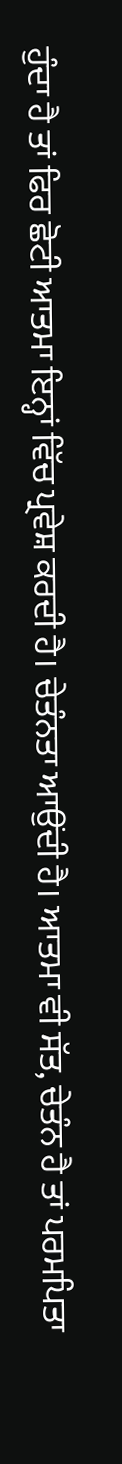ਹੁੰਦਾ ਹੈ ਤਾਂ ਫਿਰ ਛੋਟੀ ਆਤਮਾ ਇਨ੍ਹਾਂ ਵਿੱਚ ਪ੍ਰਵੇਸ਼ ਕਰਦੀ ਹੈ। ਚੇਤੰਨਤਾ ਆਉਂਦੀ ਹੈ। ਆਤਮਾ ਵੀ ਸੱਤ, ਚੇਤੰਨ ਹੈ ਤਾਂ ਪਰਮਪਿਤਾ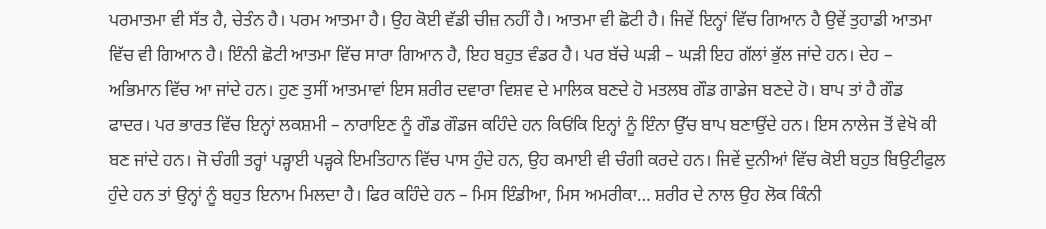ਪਰਮਾਤਮਾ ਵੀ ਸੱਤ ਹੈ, ਚੇਤੰਨ ਹੈ। ਪਰਮ ਆਤਮਾ ਹੈ। ਉਹ ਕੋਈ ਵੱਡੀ ਚੀਜ਼ ਨਹੀਂ ਹੈ। ਆਤਮਾ ਵੀ ਛੋਟੀ ਹੈ। ਜਿਵੇਂ ਇਨ੍ਹਾਂ ਵਿੱਚ ਗਿਆਨ ਹੈ ਉਵੇਂ ਤੁਹਾਡੀ ਆਤਮਾ ਵਿੱਚ ਵੀ ਗਿਆਨ ਹੈ। ਇੰਨੀ ਛੋਟੀ ਆਤਮਾ ਵਿੱਚ ਸਾਰਾ ਗਿਆਨ ਹੈ, ਇਹ ਬਹੁਤ ਵੰਡਰ ਹੈ। ਪਰ ਬੱਚੇ ਘੜੀ – ਘੜੀ ਇਹ ਗੱਲਾਂ ਭੁੱਲ ਜਾਂਦੇ ਹਨ। ਦੇਹ – ਅਭਿਮਾਨ ਵਿੱਚ ਆ ਜਾਂਦੇ ਹਨ। ਹੁਣ ਤੁਸੀਂ ਆਤਮਾਵਾਂ ਇਸ ਸ਼ਰੀਰ ਦਵਾਰਾ ਵਿਸ਼ਵ ਦੇ ਮਾਲਿਕ ਬਣਦੇ ਹੋ ਮਤਲਬ ਗੌਡ ਗਾਡੇਜ ਬਣਦੇ ਹੋ। ਬਾਪ ਤਾਂ ਹੈ ਗੌਡ ਫਾਦਰ। ਪਰ ਭਾਰਤ ਵਿੱਚ ਇਨ੍ਹਾਂ ਲਕਸ਼ਮੀ – ਨਾਰਾਇਣ ਨੂੰ ਗੌਡ ਗੌਡਜ ਕਹਿੰਦੇ ਹਨ ਕਿਓਂਕਿ ਇਨ੍ਹਾਂ ਨੂੰ ਇੰਨਾ ਉੱਚ ਬਾਪ ਬਣਾਉਂਦੇ ਹਨ। ਇਸ ਨਾਲੇਜ ਤੋਂ ਵੇਖੋ ਕੀ ਬਣ ਜਾਂਦੇ ਹਨ। ਜੋ ਚੰਗੀ ਤਰ੍ਹਾਂ ਪੜ੍ਹਾਈ ਪੜ੍ਹਕੇ ਇਮਤਿਹਾਨ ਵਿੱਚ ਪਾਸ ਹੁੰਦੇ ਹਨ, ਉਹ ਕਮਾਈ ਵੀ ਚੰਗੀ ਕਰਦੇ ਹਨ। ਜਿਵੇਂ ਦੁਨੀਆਂ ਵਿੱਚ ਕੋਈ ਬਹੁਤ ਬਿਉਟੀਫੁਲ ਹੁੰਦੇ ਹਨ ਤਾਂ ਉਨ੍ਹਾਂ ਨੂੰ ਬਹੁਤ ਇਨਾਮ ਮਿਲਦਾ ਹੈ। ਫਿਰ ਕਹਿੰਦੇ ਹਨ – ਮਿਸ ਇੰਡੀਆ, ਮਿਸ ਅਮਰੀਕਾ… ਸ਼ਰੀਰ ਦੇ ਨਾਲ ਉਹ ਲੋਕ ਕਿੰਨੀ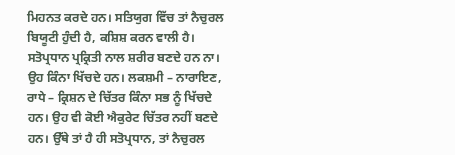ਮਿਹਨਤ ਕਰਦੇ ਹਨ। ਸਤਿਯੁਗ ਵਿੱਚ ਤਾਂ ਨੈਚੁਰਲ ਬਿਯੂਟੀ ਹੁੰਦੀ ਹੈ, ਕਸ਼ਿਸ਼ ਕਰਨ ਵਾਲੀ ਹੈ। ਸਤੋਪ੍ਰਧਾਨ ਪ੍ਰਕ੍ਰਿਤੀ ਨਾਲ ਸ਼ਰੀਰ ਬਣਦੇ ਹਨ ਨਾ। ਉਹ ਕਿੰਨਾ ਖਿੱਚਦੇ ਹਨ। ਲਕਸ਼ਮੀ – ਨਾਰਾਇਣ, ਰਾਧੇ – ਕ੍ਰਿਸ਼ਨ ਦੇ ਚਿੱਤਰ ਕਿੰਨਾ ਸਭ ਨੂੰ ਖਿੱਚਦੇ ਹਨ। ਉਹ ਵੀ ਕੋਈ ਐਕੁਰੇਟ ਚਿੱਤਰ ਨਹੀਂ ਬਣਦੇ ਹਨ। ਉੱਥੇ ਤਾਂ ਹੈ ਹੀ ਸਤੋਪ੍ਰਧਾਨ, ਤਾਂ ਨੈਚੁਰਲ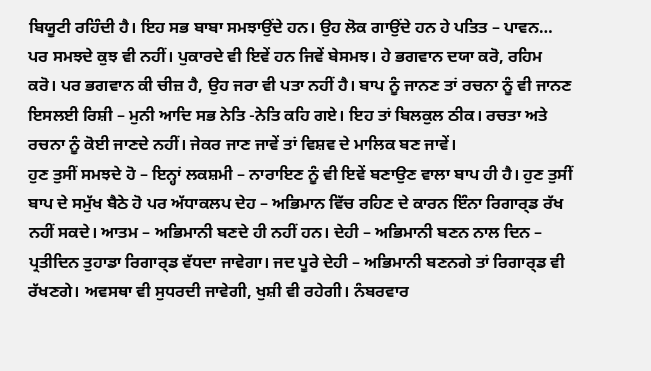ਬਿਯੂਟੀ ਰਹਿੰਦੀ ਹੈ। ਇਹ ਸਭ ਬਾਬਾ ਸਮਝਾਉਂਦੇ ਹਨ। ਉਹ ਲੋਕ ਗਾਉਂਦੇ ਹਨ ਹੇ ਪਤਿਤ – ਪਾਵਨ… ਪਰ ਸਮਝਦੇ ਕੁਝ ਵੀ ਨਹੀਂ। ਪੁਕਾਰਦੇ ਵੀ ਇਵੇਂ ਹਨ ਜਿਵੇਂ ਬੇਸਮਝ। ਹੇ ਭਗਵਾਨ ਦਯਾ ਕਰੋ, ਰਹਿਮ ਕਰੋ। ਪਰ ਭਗਵਾਨ ਕੀ ਚੀਜ਼ ਹੈ, ਉਹ ਜਰਾ ਵੀ ਪਤਾ ਨਹੀਂ ਹੈ। ਬਾਪ ਨੂੰ ਜਾਨਣ ਤਾਂ ਰਚਨਾ ਨੂੰ ਵੀ ਜਾਨਣ ਇਸਲਈ ਰਿਸ਼ੀ – ਮੁਨੀ ਆਦਿ ਸਭ ਨੇਤਿ -ਨੇਤਿ ਕਹਿ ਗਏ। ਇਹ ਤਾਂ ਬਿਲਕੁਲ ਠੀਕ। ਰਚਤਾ ਅਤੇ ਰਚਨਾ ਨੂੰ ਕੋਈ ਜਾਣਦੇ ਨਹੀਂ। ਜੇਕਰ ਜਾਣ ਜਾਵੇਂ ਤਾਂ ਵਿਸ਼ਵ ਦੇ ਮਾਲਿਕ ਬਣ ਜਾਵੇਂ।
ਹੁਣ ਤੁਸੀਂ ਸਮਝਦੇ ਹੋ – ਇਨ੍ਹਾਂ ਲਕਸ਼ਮੀ – ਨਾਰਾਇਣ ਨੂੰ ਵੀ ਇਵੇਂ ਬਣਾਉਣ ਵਾਲਾ ਬਾਪ ਹੀ ਹੈ। ਹੁਣ ਤੁਸੀਂ ਬਾਪ ਦੇ ਸਮੁੱਖ ਬੈਠੇ ਹੋ ਪਰ ਅੱਧਾਕਲਪ ਦੇਹ – ਅਭਿਮਾਨ ਵਿੱਚ ਰਹਿਣ ਦੇ ਕਾਰਨ ਇੰਨਾ ਰਿਗਾਰ੍ਡ ਰੱਖ ਨਹੀਂ ਸਕਦੇ। ਆਤਮ – ਅਭਿਮਾਨੀ ਬਣਦੇ ਹੀ ਨਹੀਂ ਹਨ। ਦੇਹੀ – ਅਭਿਮਾਨੀ ਬਣਨ ਨਾਲ ਦਿਨ – ਪ੍ਰਤੀਦਿਨ ਤੁਹਾਡਾ ਰਿਗਾਰ੍ਡ ਵੱਧਦਾ ਜਾਵੇਗਾ। ਜਦ ਪੂਰੇ ਦੇਹੀ – ਅਭਿਮਾਨੀ ਬਣਨਗੇ ਤਾਂ ਰਿਗਾਰ੍ਡ ਵੀ ਰੱਖਣਗੇ। ਅਵਸਥਾ ਵੀ ਸੁਧਰਦੀ ਜਾਵੇਗੀ, ਖੁਸ਼ੀ ਵੀ ਰਹੇਗੀ। ਨੰਬਰਵਾਰ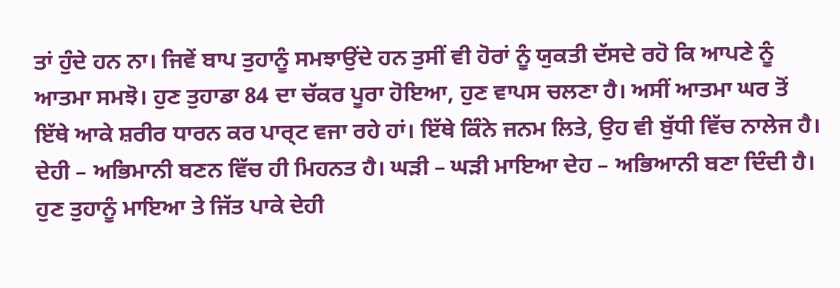ਤਾਂ ਹੁੰਦੇ ਹਨ ਨਾ। ਜਿਵੇਂ ਬਾਪ ਤੁਹਾਨੂੰ ਸਮਝਾਉਂਦੇ ਹਨ ਤੁਸੀਂ ਵੀ ਹੋਰਾਂ ਨੂੰ ਯੁਕਤੀ ਦੱਸਦੇ ਰਹੋ ਕਿ ਆਪਣੇ ਨੂੰ ਆਤਮਾ ਸਮਝੋ। ਹੁਣ ਤੁਹਾਡਾ 84 ਦਾ ਚੱਕਰ ਪੂਰਾ ਹੋਇਆ, ਹੁਣ ਵਾਪਸ ਚਲਣਾ ਹੈ। ਅਸੀਂ ਆਤਮਾ ਘਰ ਤੋਂ ਇੱਥੇ ਆਕੇ ਸ਼ਰੀਰ ਧਾਰਨ ਕਰ ਪਾਰ੍ਟ ਵਜਾ ਰਹੇ ਹਾਂ। ਇੱਥੇ ਕਿੰਨੇ ਜਨਮ ਲਿਤੇ, ਉਹ ਵੀ ਬੁੱਧੀ ਵਿੱਚ ਨਾਲੇਜ ਹੈ। ਦੇਹੀ – ਅਭਿਮਾਨੀ ਬਣਨ ਵਿੱਚ ਹੀ ਮਿਹਨਤ ਹੈ। ਘੜੀ – ਘੜੀ ਮਾਇਆ ਦੇਹ – ਅਭਿਆਨੀ ਬਣਾ ਦਿੰਦੀ ਹੈ। ਹੁਣ ਤੁਹਾਨੂੰ ਮਾਇਆ ਤੇ ਜਿੱਤ ਪਾਕੇ ਦੇਹੀ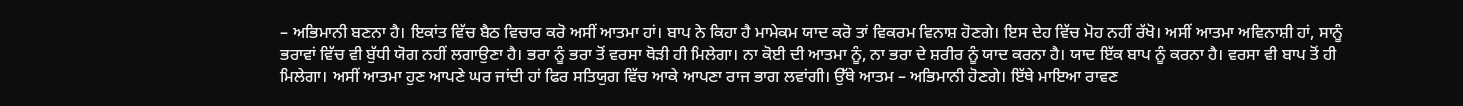– ਅਭਿਮਾਨੀ ਬਣਨਾ ਹੈ। ਇਕਾਂਤ ਵਿੱਚ ਬੈਠ ਵਿਚਾਰ ਕਰੋ ਅਸੀਂ ਆਤਮਾ ਹਾਂ। ਬਾਪ ਨੇ ਕਿਹਾ ਹੈ ਮਾਮੇਕਮ ਯਾਦ ਕਰੋ ਤਾਂ ਵਿਕਰਮ ਵਿਨਾਸ਼ ਹੋਣਗੇ। ਇਸ ਦੇਹ ਵਿੱਚ ਮੋਹ ਨਹੀਂ ਰੱਖੋ। ਅਸੀਂ ਆਤਮਾ ਅਵਿਨਾਸ਼ੀ ਹਾਂ, ਸਾਨੂੰ ਭਰਾਵਾਂ ਵਿੱਚ ਵੀ ਬੁੱਧੀ ਯੋਗ ਨਹੀਂ ਲਗਾਉਣਾ ਹੈ। ਭਰਾ ਨੂੰ ਭਰਾ ਤੋਂ ਵਰਸਾ ਥੋੜੀ ਹੀ ਮਿਲੇਗਾ। ਨਾ ਕੋਈ ਦੀ ਆਤਮਾ ਨੂੰ, ਨਾ ਭਰਾ ਦੇ ਸ਼ਰੀਰ ਨੂੰ ਯਾਦ ਕਰਨਾ ਹੈ। ਯਾਦ ਇੱਕ ਬਾਪ ਨੂੰ ਕਰਨਾ ਹੈ। ਵਰਸਾ ਵੀ ਬਾਪ ਤੋਂ ਹੀ ਮਿਲੇਗਾ। ਅਸੀਂ ਆਤਮਾ ਹੁਣ ਆਪਣੇ ਘਰ ਜਾਂਦੀ ਹਾਂ ਫਿਰ ਸਤਿਯੁਗ ਵਿੱਚ ਆਕੇ ਆਪਣਾ ਰਾਜ ਭਾਗ ਲਵਾਂਗੀ। ਉੱਥੇ ਆਤਮ – ਅਭਿਮਾਨੀ ਹੋਣਗੇ। ਇੱਥੇ ਮਾਇਆ ਰਾਵਣ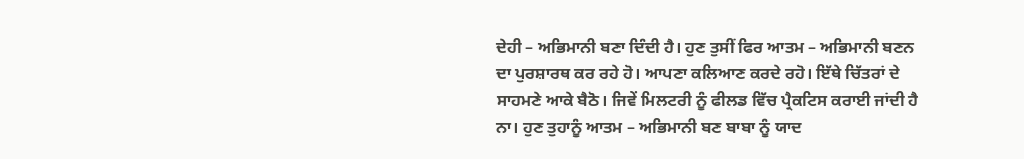ਦੇਹੀ – ਅਭਿਮਾਨੀ ਬਣਾ ਦਿੰਦੀ ਹੈ। ਹੁਣ ਤੁਸੀਂ ਫਿਰ ਆਤਮ – ਅਭਿਮਾਨੀ ਬਣਨ ਦਾ ਪੁਰਸ਼ਾਰਥ ਕਰ ਰਹੇ ਹੋ। ਆਪਣਾ ਕਲਿਆਣ ਕਰਦੇ ਰਹੋ। ਇੱਥੇ ਚਿੱਤਰਾਂ ਦੇ ਸਾਹਮਣੇ ਆਕੇ ਬੈਠੋ। ਜਿਵੇਂ ਮਿਲਟਰੀ ਨੂੰ ਫੀਲਡ ਵਿੱਚ ਪ੍ਰੈਕਟਿਸ ਕਰਾਈ ਜਾਂਦੀ ਹੈ ਨਾ। ਹੁਣ ਤੁਹਾਨੂੰ ਆਤਮ – ਅਭਿਮਾਨੀ ਬਣ ਬਾਬਾ ਨੂੰ ਯਾਦ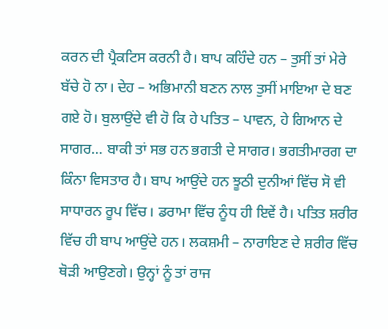ਕਰਨ ਦੀ ਪ੍ਰੈਕਟਿਸ ਕਰਨੀ ਹੈ। ਬਾਪ ਕਹਿੰਦੇ ਹਨ – ਤੁਸੀਂ ਤਾਂ ਮੇਰੇ ਬੱਚੇ ਹੋ ਨਾ। ਦੇਹ – ਅਭਿਮਾਨੀ ਬਣਨ ਨਾਲ ਤੁਸੀਂ ਮਾਇਆ ਦੇ ਬਣ ਗਏ ਹੋ। ਬੁਲਾਉਂਦੇ ਵੀ ਹੋ ਕਿ ਹੇ ਪਤਿਤ – ਪਾਵਨ, ਹੇ ਗਿਆਨ ਦੇ ਸਾਗਰ… ਬਾਕੀ ਤਾਂ ਸਭ ਹਨ ਭਗਤੀ ਦੇ ਸਾਗਰ। ਭਗਤੀਮਾਰਗ ਦਾ ਕਿੰਨਾ ਵਿਸਤਾਰ ਹੈ। ਬਾਪ ਆਉਂਦੇ ਹਨ ਝੂਠੀ ਦੁਨੀਆਂ ਵਿੱਚ ਸੋ ਵੀ ਸਾਧਾਰਨ ਰੂਪ ਵਿੱਚ। ਡਰਾਮਾ ਵਿੱਚ ਨੂੰਧ ਹੀ ਇਵੇਂ ਹੈ। ਪਤਿਤ ਸ਼ਰੀਰ ਵਿੱਚ ਹੀ ਬਾਪ ਆਉਂਦੇ ਹਨ। ਲਕਸ਼ਮੀ – ਨਾਰਾਇਣ ਦੇ ਸ਼ਰੀਰ ਵਿੱਚ ਥੋੜੀ ਆਉਣਗੇ। ਉਨ੍ਹਾਂ ਨੂੰ ਤਾਂ ਰਾਜ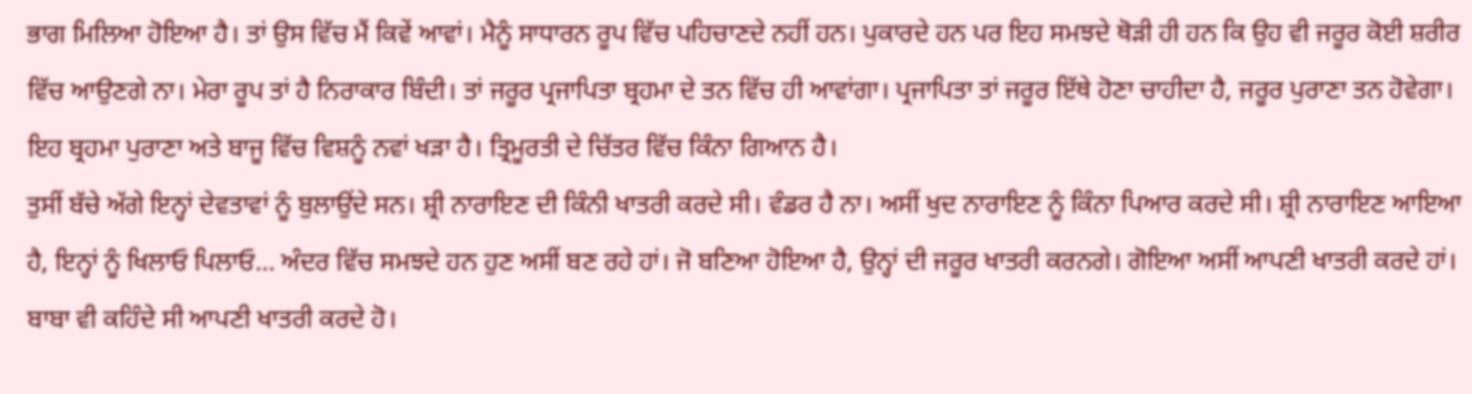ਭਾਗ ਮਿਲਿਆ ਹੋਇਆ ਹੈ। ਤਾਂ ਉਸ ਵਿੱਚ ਮੈਂ ਕਿਵੇਂ ਆਵਾਂ। ਮੈਨੂੰ ਸਾਧਾਰਨ ਰੂਪ ਵਿੱਚ ਪਹਿਚਾਣਦੇ ਨਹੀਂ ਹਨ। ਪੁਕਾਰਦੇ ਹਨ ਪਰ ਇਹ ਸਮਝਦੇ ਥੋੜੀ ਹੀ ਹਨ ਕਿ ਉਹ ਵੀ ਜਰੂਰ ਕੋਈ ਸ਼ਰੀਰ ਵਿੱਚ ਆਉਣਗੇ ਨਾ। ਮੇਰਾ ਰੂਪ ਤਾਂ ਹੈ ਨਿਰਾਕਾਰ ਬਿੰਦੀ। ਤਾਂ ਜਰੂਰ ਪ੍ਰਜਾਪਿਤਾ ਬ੍ਰਹਮਾ ਦੇ ਤਨ ਵਿੱਚ ਹੀ ਆਵਾਂਗਾ। ਪ੍ਰਜਾਪਿਤਾ ਤਾਂ ਜਰੂਰ ਇੱਥੇ ਹੋਣਾ ਚਾਹੀਦਾ ਹੈ, ਜਰੂਰ ਪੁਰਾਣਾ ਤਨ ਹੋਵੇਗਾ। ਇਹ ਬ੍ਰਹਮਾ ਪੁਰਾਣਾ ਅਤੇ ਬਾਜੂ ਵਿੱਚ ਵਿਸ਼ਨੂੰ ਨਵਾਂ ਖੜਾ ਹੈ। ਤ੍ਰਿਮੂਰਤੀ ਦੇ ਚਿੱਤਰ ਵਿੱਚ ਕਿੰਨਾ ਗਿਆਨ ਹੈ।
ਤੁਸੀਂ ਬੱਚੇ ਅੱਗੇ ਇਨ੍ਹਾਂ ਦੇਵਤਾਵਾਂ ਨੂੰ ਬੁਲਾਉਂਦੇ ਸਨ। ਸ਼੍ਰੀ ਨਾਰਾਇਣ ਦੀ ਕਿੰਨੀ ਖਾਤਰੀ ਕਰਦੇ ਸੀ। ਵੰਡਰ ਹੈ ਨਾ। ਅਸੀਂ ਖੁਦ ਨਾਰਾਇਣ ਨੂੰ ਕਿੰਨਾ ਪਿਆਰ ਕਰਦੇ ਸੀ। ਸ਼੍ਰੀ ਨਾਰਾਇਣ ਆਇਆ ਹੈ, ਇਨ੍ਹਾਂ ਨੂੰ ਖਿਲਾਓ ਪਿਲਾਓ… ਅੰਦਰ ਵਿੱਚ ਸਮਝਦੇ ਹਨ ਹੁਣ ਅਸੀਂ ਬਣ ਰਹੇ ਹਾਂ। ਜੋ ਬਣਿਆ ਹੋਇਆ ਹੈ, ਉਨ੍ਹਾਂ ਦੀ ਜਰੂਰ ਖਾਤਰੀ ਕਰਨਗੇ। ਗੋਇਆ ਅਸੀਂ ਆਪਣੀ ਖਾਤਰੀ ਕਰਦੇ ਹਾਂ। ਬਾਬਾ ਵੀ ਕਹਿੰਦੇ ਸੀ ਆਪਣੀ ਖਾਤਰੀ ਕਰਦੇ ਹੋ।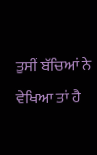ਤੁਸੀਂ ਬੱਚਿਆਂ ਨੇ ਵੇਖਿਆ ਤਾਂ ਹੈ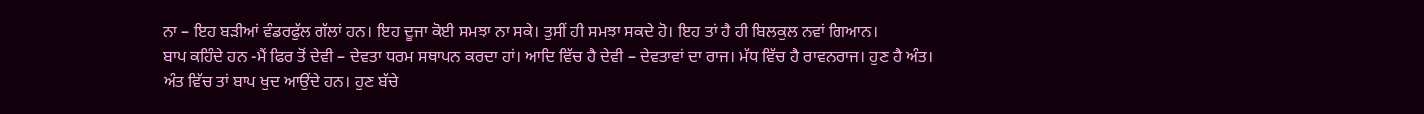ਨਾ – ਇਹ ਬੜੀਆਂ ਵੰਡਰਫੁੱਲ ਗੱਲਾਂ ਹਨ। ਇਹ ਦੂਜਾ ਕੋਈ ਸਮਝਾ ਨਾ ਸਕੇ। ਤੁਸੀਂ ਹੀ ਸਮਝਾ ਸਕਦੇ ਹੋ। ਇਹ ਤਾਂ ਹੈ ਹੀ ਬਿਲਕੁਲ ਨਵਾਂ ਗਿਆਨ।
ਬਾਪ ਕਹਿੰਦੇ ਹਨ -ਮੈਂ ਫਿਰ ਤੋਂ ਦੇਵੀ – ਦੇਵਤਾ ਧਰਮ ਸਥਾਪਨ ਕਰਦਾ ਹਾਂ। ਆਦਿ ਵਿੱਚ ਹੈ ਦੇਵੀ – ਦੇਵਤਾਵਾਂ ਦਾ ਰਾਜ। ਮੱਧ ਵਿੱਚ ਹੈ ਰਾਵਨਰਾਜ। ਹੁਣ ਹੈ ਅੰਤ। ਅੰਤ ਵਿੱਚ ਤਾਂ ਬਾਪ ਖੁਦ ਆਉਂਦੇ ਹਨ। ਹੁਣ ਬੱਚੇ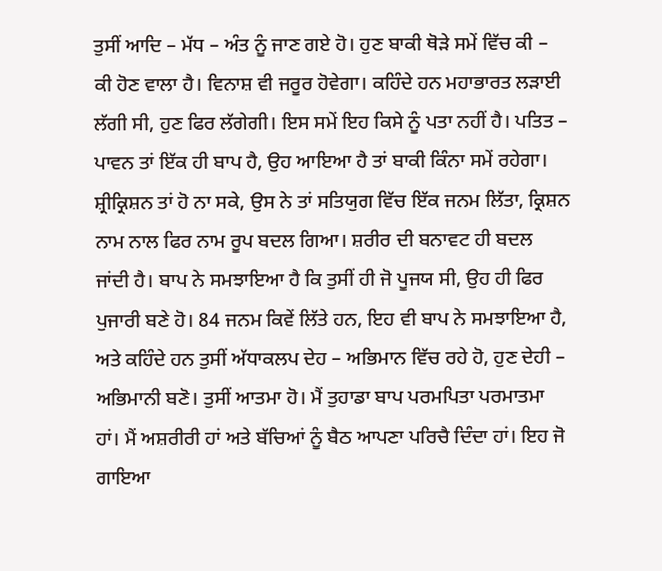ਤੁਸੀਂ ਆਦਿ – ਮੱਧ – ਅੰਤ ਨੂੰ ਜਾਣ ਗਏ ਹੋ। ਹੁਣ ਬਾਕੀ ਥੋੜੇ ਸਮੇਂ ਵਿੱਚ ਕੀ – ਕੀ ਹੋਣ ਵਾਲਾ ਹੈ। ਵਿਨਾਸ਼ ਵੀ ਜਰੂਰ ਹੋਵੇਗਾ। ਕਹਿੰਦੇ ਹਨ ਮਹਾਭਾਰਤ ਲੜਾਈ ਲੱਗੀ ਸੀ, ਹੁਣ ਫਿਰ ਲੱਗੇਗੀ। ਇਸ ਸਮੇਂ ਇਹ ਕਿਸੇ ਨੂੰ ਪਤਾ ਨਹੀਂ ਹੈ। ਪਤਿਤ – ਪਾਵਨ ਤਾਂ ਇੱਕ ਹੀ ਬਾਪ ਹੈ, ਉਹ ਆਇਆ ਹੈ ਤਾਂ ਬਾਕੀ ਕਿੰਨਾ ਸਮੇਂ ਰਹੇਗਾ। ਸ਼੍ਰੀਕ੍ਰਿਸ਼ਨ ਤਾਂ ਹੋ ਨਾ ਸਕੇ, ਉਸ ਨੇ ਤਾਂ ਸਤਿਯੁਗ ਵਿੱਚ ਇੱਕ ਜਨਮ ਲਿੱਤਾ, ਕ੍ਰਿਸ਼ਨ ਨਾਮ ਨਾਲ ਫਿਰ ਨਾਮ ਰੂਪ ਬਦਲ ਗਿਆ। ਸ਼ਰੀਰ ਦੀ ਬਨਾਵਟ ਹੀ ਬਦਲ ਜਾਂਦੀ ਹੈ। ਬਾਪ ਨੇ ਸਮਝਾਇਆ ਹੈ ਕਿ ਤੁਸੀਂ ਹੀ ਜੋ ਪੂਜਯ ਸੀ, ਉਹ ਹੀ ਫਿਰ ਪੁਜਾਰੀ ਬਣੇ ਹੋ। 84 ਜਨਮ ਕਿਵੇਂ ਲਿੱਤੇ ਹਨ, ਇਹ ਵੀ ਬਾਪ ਨੇ ਸਮਝਾਇਆ ਹੈ, ਅਤੇ ਕਹਿੰਦੇ ਹਨ ਤੁਸੀਂ ਅੱਧਾਕਲਪ ਦੇਹ – ਅਭਿਮਾਨ ਵਿੱਚ ਰਹੇ ਹੋ, ਹੁਣ ਦੇਹੀ – ਅਭਿਮਾਨੀ ਬਣੋ। ਤੁਸੀਂ ਆਤਮਾ ਹੋ। ਮੈਂ ਤੁਹਾਡਾ ਬਾਪ ਪਰਮਪਿਤਾ ਪਰਮਾਤਮਾ ਹਾਂ। ਮੈਂ ਅਸ਼ਰੀਰੀ ਹਾਂ ਅਤੇ ਬੱਚਿਆਂ ਨੂੰ ਬੈਠ ਆਪਣਾ ਪਰਿਚੈ ਦਿੰਦਾ ਹਾਂ। ਇਹ ਜੋ ਗਾਇਆ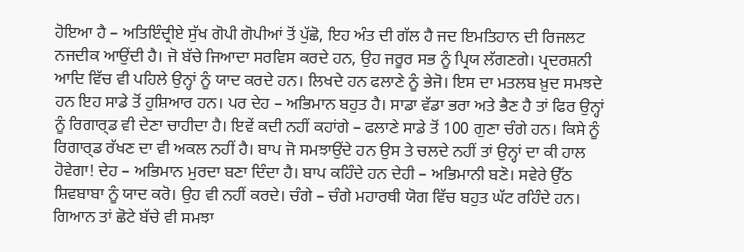ਹੋਇਆ ਹੈ – ਅਤਿਇੰਦ੍ਰੀਏ ਸੁੱਖ ਗੋਪੀ ਗੋਪੀਆਂ ਤੋਂ ਪੁੱਛੋ, ਇਹ ਅੰਤ ਦੀ ਗੱਲ ਹੈ ਜਦ ਇਮਤਿਹਾਨ ਦੀ ਰਿਜਲਟ ਨਜਦੀਕ ਆਉਂਦੀ ਹੈ। ਜੋ ਬੱਚੇ ਜਿਆਦਾ ਸਰਵਿਸ ਕਰਦੇ ਹਨ, ਉਹ ਜਰੂਰ ਸਭ ਨੂੰ ਪ੍ਰਿਯ ਲੱਗਣਗੇ। ਪ੍ਰਦਰਸ਼ਨੀ ਆਦਿ ਵਿੱਚ ਵੀ ਪਹਿਲੇ ਉਨ੍ਹਾਂ ਨੂੰ ਯਾਦ ਕਰਦੇ ਹਨ। ਲਿਖਦੇ ਹਨ ਫਲਾਣੇ ਨੂੰ ਭੇਜੋ। ਇਸ ਦਾ ਮਤਲਬ ਖ਼ੁਦ ਸਮਝਦੇ ਹਨ ਇਹ ਸਾਡੇ ਤੋਂ ਹੁਸ਼ਿਆਰ ਹਨ। ਪਰ ਦੇਹ – ਅਭਿਮਾਨ ਬਹੁਤ ਹੈ। ਸਾਡਾ ਵੱਡਾ ਭਰਾ ਅਤੇ ਭੈਣ ਹੈ ਤਾਂ ਫਿਰ ਉਨ੍ਹਾਂ ਨੂੰ ਰਿਗਾਰ੍ਡ ਵੀ ਦੇਣਾ ਚਾਹੀਦਾ ਹੈ। ਇਵੇਂ ਕਦੀ ਨਹੀਂ ਕਹਾਂਗੇ – ਫਲਾਣੇ ਸਾਡੇ ਤੋਂ 100 ਗੁਣਾ ਚੰਗੇ ਹਨ। ਕਿਸੇ ਨੂੰ ਰਿਗਾਰ੍ਡ ਰੱਖਣ ਦਾ ਵੀ ਅਕਲ ਨਹੀਂ ਹੈ। ਬਾਪ ਜੋ ਸਮਝਾਉਂਦੇ ਹਨ ਉਸ ਤੇ ਚਲਦੇ ਨਹੀਂ ਤਾਂ ਉਨ੍ਹਾਂ ਦਾ ਕੀ ਹਾਲ ਹੋਵੇਗਾ! ਦੇਹ – ਅਭਿਮਾਨ ਮੁਰਦਾ ਬਣਾ ਦਿੰਦਾ ਹੈ। ਬਾਪ ਕਹਿੰਦੇ ਹਨ ਦੇਹੀ – ਅਭਿਮਾਨੀ ਬਣੋ। ਸਵੇਰੇ ਉੱਠ ਸ਼ਿਵਬਾਬਾ ਨੂੰ ਯਾਦ ਕਰੋ। ਉਹ ਵੀ ਨਹੀਂ ਕਰਦੇ। ਚੰਗੇ – ਚੰਗੇ ਮਹਾਰਥੀ ਯੋਗ ਵਿੱਚ ਬਹੁਤ ਘੱਟ ਰਹਿੰਦੇ ਹਨ। ਗਿਆਨ ਤਾਂ ਛੋਟੇ ਬੱਚੇ ਵੀ ਸਮਝਾ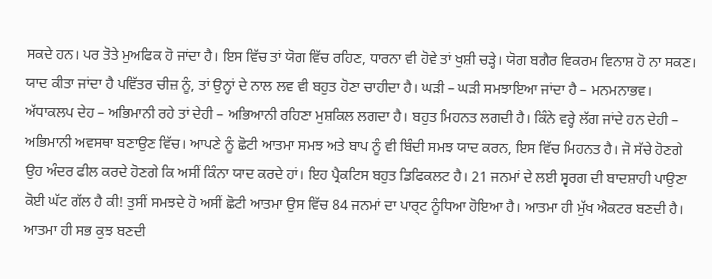ਸਕਦੇ ਹਨ। ਪਰ ਤੋਤੇ ਮੁਅਫਿਕ ਹੋ ਜਾਂਦਾ ਹੈ। ਇਸ ਵਿੱਚ ਤਾਂ ਯੋਗ ਵਿੱਚ ਰਹਿਣ, ਧਾਰਨਾ ਵੀ ਹੋਵੇ ਤਾਂ ਖੁਸ਼ੀ ਚੜ੍ਹੇ। ਯੋਗ ਬਗੈਰ ਵਿਕਰਮ ਵਿਨਾਸ਼ ਹੋ ਨਾ ਸਕਣ। ਯਾਦ ਕੀਤਾ ਜਾਂਦਾ ਹੈ ਪਵਿੱਤਰ ਚੀਜ਼ ਨੂੰ, ਤਾਂ ਉਨ੍ਹਾਂ ਦੇ ਨਾਲ ਲਵ ਵੀ ਬਹੁਤ ਹੋਣਾ ਚਾਹੀਦਾ ਹੈ। ਘੜੀ – ਘੜੀ ਸਮਝਾਇਆ ਜਾਂਦਾ ਹੈ – ਮਨਮਨਾਭਵ। ਅੱਧਾਕਲਪ ਦੇਹ – ਅਭਿਮਾਨੀ ਰਹੇ ਤਾਂ ਦੇਹੀ – ਅਭਿਆਨੀ ਰਹਿਣਾ ਮੁਸ਼ਕਿਲ ਲਗਦਾ ਹੈ। ਬਹੁਤ ਮਿਹਨਤ ਲਗਦੀ ਹੈ। ਕਿੰਨੇ ਵਰ੍ਹੇ ਲੱਗ ਜਾਂਦੇ ਹਨ ਦੇਹੀ – ਅਭਿਮਾਨੀ ਅਵਸਥਾ ਬਣਾਉਣ ਵਿੱਚ। ਆਪਣੇ ਨੂੰ ਛੋਟੀ ਆਤਮਾ ਸਮਝ ਅਤੇ ਬਾਪ ਨੂੰ ਵੀ ਬਿੰਦੀ ਸਮਝ ਯਾਦ ਕਰਨ, ਇਸ ਵਿੱਚ ਮਿਹਨਤ ਹੈ। ਜੋ ਸੱਚੇ ਹੋਣਗੇ ਉਹ ਅੰਦਰ ਫੀਲ ਕਰਦੇ ਹੋਣਗੇ ਕਿ ਅਸੀਂ ਕਿੰਨਾ ਯਾਦ ਕਰਦੇ ਹਾਂ। ਇਹ ਪ੍ਰੈਕਟਿਸ ਬਹੁਤ ਡਿਫਿਕਲਟ ਹੈ। 21 ਜਨਮਾਂ ਦੇ ਲਈ ਸ੍ਵਰਗ ਦੀ ਬਾਦਸ਼ਾਹੀ ਪਾਉਣਾ ਕੋਈ ਘੱਟ ਗੱਲ ਹੈ ਕੀ! ਤੁਸੀਂ ਸਮਝਦੇ ਹੋ ਅਸੀਂ ਛੋਟੀ ਆਤਮਾ ਉਸ ਵਿੱਚ 84 ਜਨਮਾਂ ਦਾ ਪਾਰ੍ਟ ਨੂੰਧਿਆ ਹੋਇਆ ਹੈ। ਆਤਮਾ ਹੀ ਮੁੱਖ ਐਕਟਰ ਬਣਦੀ ਹੈ। ਆਤਮਾ ਹੀ ਸਭ ਕੁਝ ਬਣਦੀ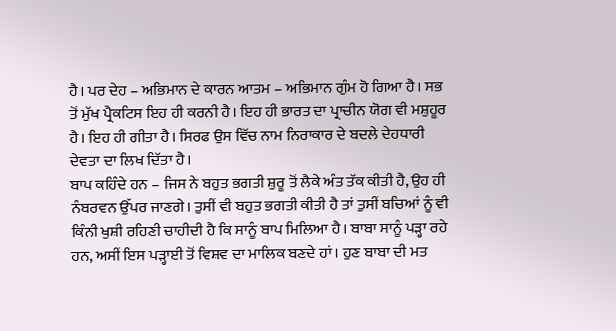ਹੈ। ਪਰ ਦੇਹ – ਅਭਿਮਾਨ ਦੇ ਕਾਰਨ ਆਤਮ – ਅਭਿਮਾਨ ਗੁੰਮ ਹੋ ਗਿਆ ਹੈ। ਸਭ ਤੋਂ ਮੁੱਖ ਪ੍ਰੈਕਟਿਸ ਇਹ ਹੀ ਕਰਨੀ ਹੈ। ਇਹ ਹੀ ਭਾਰਤ ਦਾ ਪ੍ਰਾਚੀਨ ਯੋਗ ਵੀ ਮਸ਼ੁਹੂਰ ਹੈ। ਇਹ ਹੀ ਗੀਤਾ ਹੈ। ਸਿਰਫ ਉਸ ਵਿੱਚ ਨਾਮ ਨਿਰਾਕਾਰ ਦੇ ਬਦਲੇ ਦੇਹਧਾਰੀ ਦੇਵਤਾ ਦਾ ਲਿਖ ਦਿੱਤਾ ਹੈ।
ਬਾਪ ਕਹਿੰਦੇ ਹਨ – ਜਿਸ ਨੇ ਬਹੁਤ ਭਗਤੀ ਸ਼ੁਰੂ ਤੋਂ ਲੈਕੇ ਅੰਤ ਤੱਕ ਕੀਤੀ ਹੈ, ਉਹ ਹੀ ਨੰਬਰਵਨ ਉੱਪਰ ਜਾਣਗੇ। ਤੁਸੀਂ ਵੀ ਬਹੁਤ ਭਗਤੀ ਕੀਤੀ ਹੈ ਤਾਂ ਤੁਸੀਂ ਬਚਿਆਂ ਨੂੰ ਵੀ ਕਿੰਨੀ ਖੁਸ਼ੀ ਰਹਿਣੀ ਚਾਹੀਦੀ ਹੈ ਕਿ ਸਾਨੂੰ ਬਾਪ ਮਿਲਿਆ ਹੈ। ਬਾਬਾ ਸਾਨੂੰ ਪੜ੍ਹਾ ਰਹੇ ਹਨ, ਅਸੀਂ ਇਸ ਪੜ੍ਹਾਈ ਤੋਂ ਵਿਸ਼ਵ ਦਾ ਮਾਲਿਕ ਬਣਦੇ ਹਾਂ। ਹੁਣ ਬਾਬਾ ਦੀ ਮਤ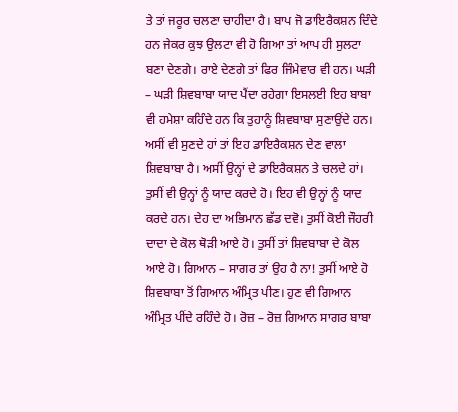ਤੇ ਤਾਂ ਜਰੂਰ ਚਲਣਾ ਚਾਹੀਦਾ ਹੈ। ਬਾਪ ਜੋ ਡਾਇਰੈਕਸ਼ਨ ਦਿੰਦੇ ਹਨ ਜੇਕਰ ਕੁਝ ਉਲਟਾ ਵੀ ਹੋ ਗਿਆ ਤਾਂ ਆਪ ਹੀ ਸੁਲਟਾ ਬਣਾ ਦੇਣਗੇ। ਰਾਏ ਦੇਣਗੇ ਤਾਂ ਫਿਰ ਜਿੰਮੇਵਾਰ ਵੀ ਹਨ। ਘੜੀ – ਘੜੀ ਸ਼ਿਵਬਾਬਾ ਯਾਦ ਪੈਂਦਾ ਰਹੇਗਾ ਇਸਲਈ ਇਹ ਬਾਬਾ ਵੀ ਹਮੇਸ਼ਾ ਕਹਿੰਦੇ ਹਨ ਕਿ ਤੁਹਾਨੂੰ ਸ਼ਿਵਬਾਬਾ ਸੁਣਾਉਂਦੇ ਹਨ। ਅਸੀਂ ਵੀ ਸੁਣਦੇ ਹਾਂ ਤਾਂ ਇਹ ਡਾਇਰੈਕਸ਼ਨ ਦੇਣ ਵਾਲਾ ਸ਼ਿਵਬਾਬਾ ਹੈ। ਅਸੀਂ ਉਨ੍ਹਾਂ ਦੇ ਡਾਇਰੈਕਸ਼ਨ ਤੇ ਚਲਦੇ ਹਾਂ। ਤੁਸੀਂ ਵੀ ਉਨ੍ਹਾਂ ਨੂੰ ਯਾਦ ਕਰਦੇ ਹੋ। ਇਹ ਵੀ ਉਨ੍ਹਾਂ ਨੂੰ ਯਾਦ ਕਰਦੇ ਹਨ। ਦੇਹ ਦਾ ਅਭਿਮਾਨ ਛੱਡ ਦਵੋ। ਤੁਸੀਂ ਕੋਈ ਜੌਹਰੀ ਦਾਦਾ ਦੇ ਕੋਲ ਥੋੜੀ ਆਏ ਹੋ। ਤੁਸੀਂ ਤਾਂ ਸ਼ਿਵਬਾਬਾ ਦੇ ਕੋਲ ਆਏ ਹੋ। ਗਿਆਨ – ਸਾਗਰ ਤਾਂ ਉਹ ਹੈ ਨਾ! ਤੁਸੀਂ ਆਏ ਹੋ ਸ਼ਿਵਬਾਬਾ ਤੋਂ ਗਿਆਨ ਅੰਮ੍ਰਿਤ ਪੀਣ। ਹੁਣ ਵੀ ਗਿਆਨ ਅੰਮ੍ਰਿਤ ਪੀਂਦੇ ਰਹਿੰਦੇ ਹੋ। ਰੋਜ਼ – ਰੋਜ਼ ਗਿਆਨ ਸਾਗਰ ਬਾਬਾ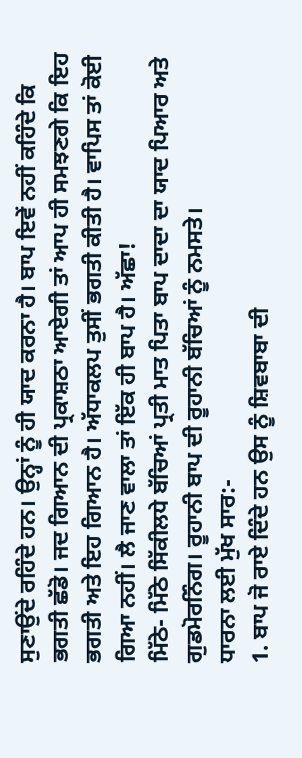ਸੁਣਾਉਂਦੇ ਰਹਿੰਦੇ ਹਨ। ਉਨ੍ਹਾਂ ਨੂੰ ਹੀ ਯਾਦ ਕਰਨਾ ਹੈ। ਬਾਪ ਇਵੇਂ ਨਹੀਂ ਕਹਿੰਦੇ ਕਿ ਭਗਤੀ ਛੱਡੋ। ਜਦ ਗਿਆਨ ਦੀ ਪ੍ਰਕਾਸ਼ਠਾ ਆਏਗੀ ਤਾਂ ਆਪ ਹੀ ਸਮਝਣਗੇ ਕਿ ਇਹ ਭਗਤੀ ਅਤੇ ਇਹ ਗਿਆਨ ਹੈ। ਅੱਧਾਕਲਪ ਤੁਸੀਂ ਭਗਤੀ ਕੀਤੀ ਹੈ। ਵਾਪਿਸ ਤਾਂ ਕੋਈ ਗਿਆ ਨਹੀਂ। ਲੈ ਜਾਣ ਵਾਲਾ ਤਾਂ ਇੱਕ ਹੀ ਬਾਪ ਹੈ। ਅੱਛਾ!
ਮਿੱਠੇ- ਮਿੱਠੇ ਸਿੱਕੀਲਧੇ ਬੱਚਿਆਂ ਪ੍ਰਤੀ ਮਾਤ ਪਿਤਾ ਬਾਪ ਦਾਦਾ ਦਾ ਯਾਦ ਪਿਆਰ ਅਤੇ ਗੁਡਮੋਰਨਿੰਗ। ਰੂਹਾਨੀ ਬਾਪ ਦੀ ਰੂਹਾਨੀ ਬੱਚਿਆਂ ਨੂੰ ਨਮਸਤੇ।
ਧਾਰਨਾ ਲਈ ਮੁੱਖ ਸਾਰ:-
1. ਬਾਪ ਜੋ ਰਾਏ ਦਿੰਦੇ ਹਨ ਉਸ ਨੂੰ ਸ਼ਿਵਬਾਬਾ ਦੀ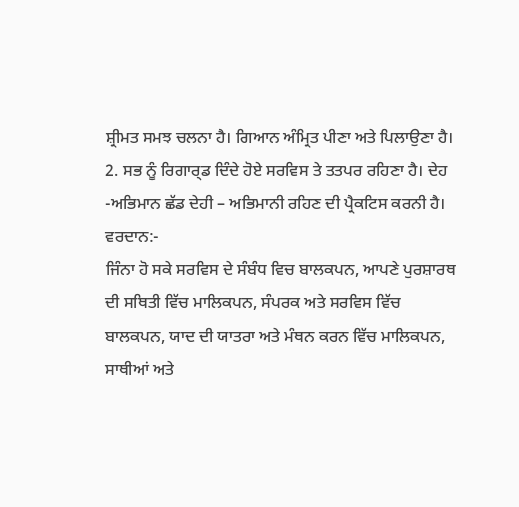ਸ਼੍ਰੀਮਤ ਸਮਝ ਚਲਨਾ ਹੈ। ਗਿਆਨ ਅੰਮ੍ਰਿਤ ਪੀਣਾ ਅਤੇ ਪਿਲਾਉਣਾ ਹੈ।
2. ਸਭ ਨੂੰ ਰਿਗਾਰ੍ਡ ਦਿੰਦੇ ਹੋਏ ਸਰਵਿਸ ਤੇ ਤਤਪਰ ਰਹਿਣਾ ਹੈ। ਦੇਹ -ਅਭਿਮਾਨ ਛੱਡ ਦੇਹੀ – ਅਭਿਮਾਨੀ ਰਹਿਣ ਦੀ ਪ੍ਰੈਕਟਿਸ ਕਰਨੀ ਹੈ।
ਵਰਦਾਨ:-
ਜਿੰਨਾ ਹੋ ਸਕੇ ਸਰਵਿਸ ਦੇ ਸੰਬੰਧ ਵਿਚ ਬਾਲਕਪਨ, ਆਪਣੇ ਪੁਰਸ਼ਾਰਥ ਦੀ ਸਥਿਤੀ ਵਿੱਚ ਮਾਲਿਕਪਨ, ਸੰਪਰਕ ਅਤੇ ਸਰਵਿਸ ਵਿੱਚ ਬਾਲਕਪਨ, ਯਾਦ ਦੀ ਯਾਤਰਾ ਅਤੇ ਮੰਥਨ ਕਰਨ ਵਿੱਚ ਮਾਲਿਕਪਨ, ਸਾਥੀਆਂ ਅਤੇ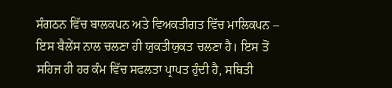ਸੰਗਠਨ ਵਿੱਚ ਬਾਲਕਪਨ ਅਤੇ ਵਿਅਕਤੀਗਤ ਵਿੱਚ ਮਾਲਿਕਪਨ – ਇਸ ਬੈਲੇਂਸ ਨਾਲ ਚਲਣਾ ਹੀ ਯੁਕਤੀਯੁਕਤ ਚਲਣਾ ਹੈ। ਇਸ ਤੋਂ ਸਹਿਜ ਹੀ ਹਰ ਕੰਮ ਵਿੱਚ ਸਫਲਤਾ ਪ੍ਰਾਪਤ ਹੁੰਦੀ ਹੈ, ਸਥਿਤੀ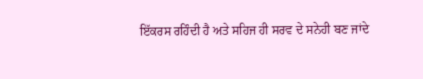ਇੱਕਰਸ ਰਹਿੰਦੀ ਹੈ ਅਤੇ ਸਹਿਜ ਹੀ ਸਰਵ ਦੇ ਸਨੇਹੀ ਬਣ ਜਾਂਦੇ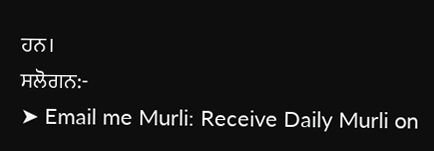ਹਨ।
ਸਲੋਗਨ:-
➤ Email me Murli: Receive Daily Murli on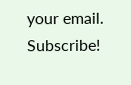your email. Subscribe!